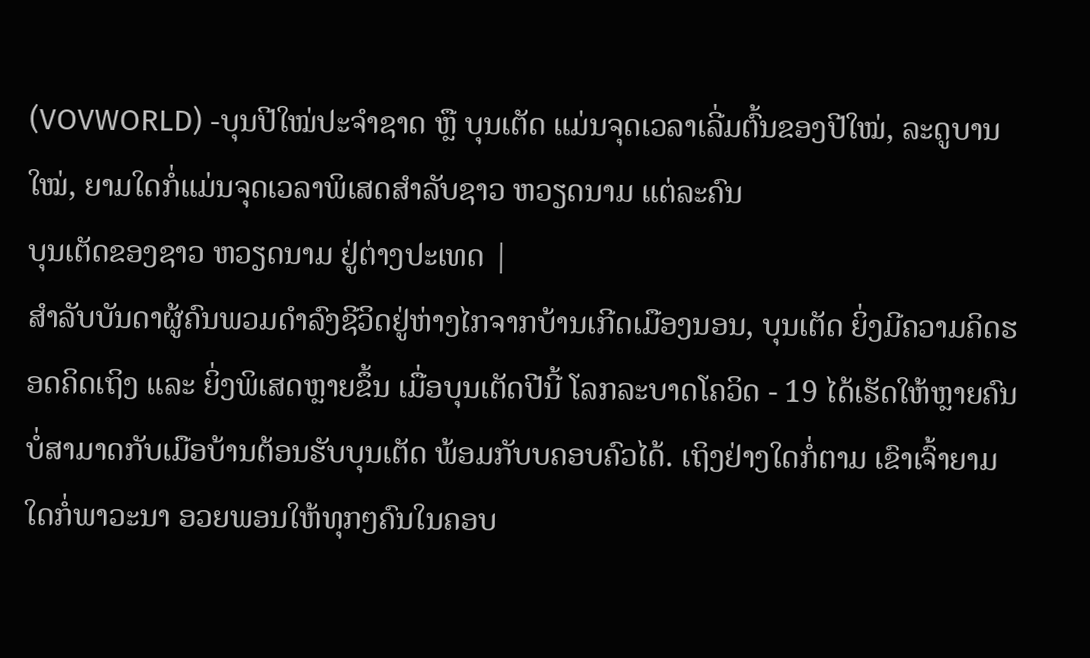(VOVWORLD) -ບຸນປີໃໝ່ປະຈຳຊາດ ຫຼື ບຸນເຕັດ ແມ່ນຈຸດເວລາເລີ່ມຕົ້ນຂອງປີໃໝ່, ລະດູບານໃໝ່, ຍາມໃດກໍ່ແມ່ນຈຸດເວລາພິເສດສຳລັບຊາວ ຫວຽດນາມ ແຕ່ລະຄົນ
ບຸນເຕັດຂອງຊາວ ຫວຽດນາມ ຢູ່ຕ່າງປະເທດ |
ສຳລັບບັນດາຜູ້ຄົນພວມດຳລົງຊີວິດຢູ່ຫ່າງໄກຈາກບ້ານເກີດເມືອງນອນ, ບຸນເຕັດ ຍິ່ງມີຄວາມຄິດຮອດຄິດເຖິງ ແລະ ຍິ່ງພິເສດຫຼາຍຂຶ້ນ ເມື່ອບຸນເຕັດປີນີ້ ໂລກລະບາດໂຄວິດ - 19 ໄດ້ເຮັດໃຫ້ຫຼາຍຄົນບໍ່ສາມາດກັບເມືອບ້ານຕ້ອນຮັບບຸນເຕັດ ພ້ອມກັບບຄອບຄົວໄດ້. ເຖິງຢ່າງໃດກໍ່ຕາມ ເຂົາເຈົ້າຍາມໃດກໍ່ພາວະນາ ອວຍພອນໃຫ້ທຸກໆຄົນໃນຄອບ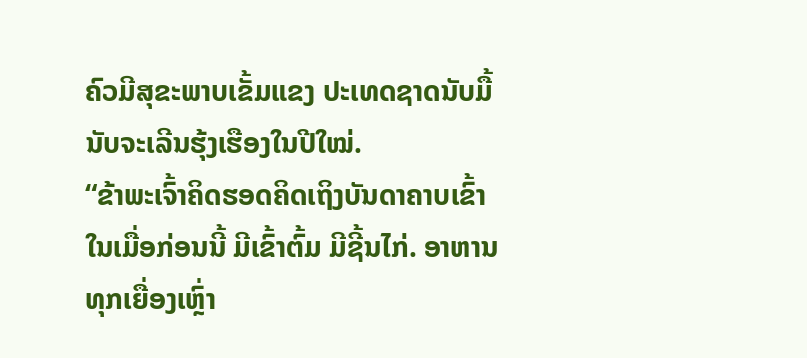ຄົວມີສຸຂະພາບເຂັ້ມແຂງ ປະເທດຊາດນັບມື້ນັບຈະເລີນຮຸ້ງເຮືອງໃນປີໃໝ່.
“ຂ້າພະເຈົ້າຄິດຮອດຄິດເຖິງບັນດາຄາບເຂົ້າໃນເມື່ອກ່ອນນີ້ ມີເຂົ້າຕົ້ມ ມີຊີ້ນໄກ່. ອາຫານທຸກເຍື່ອງເຫຼົ່າ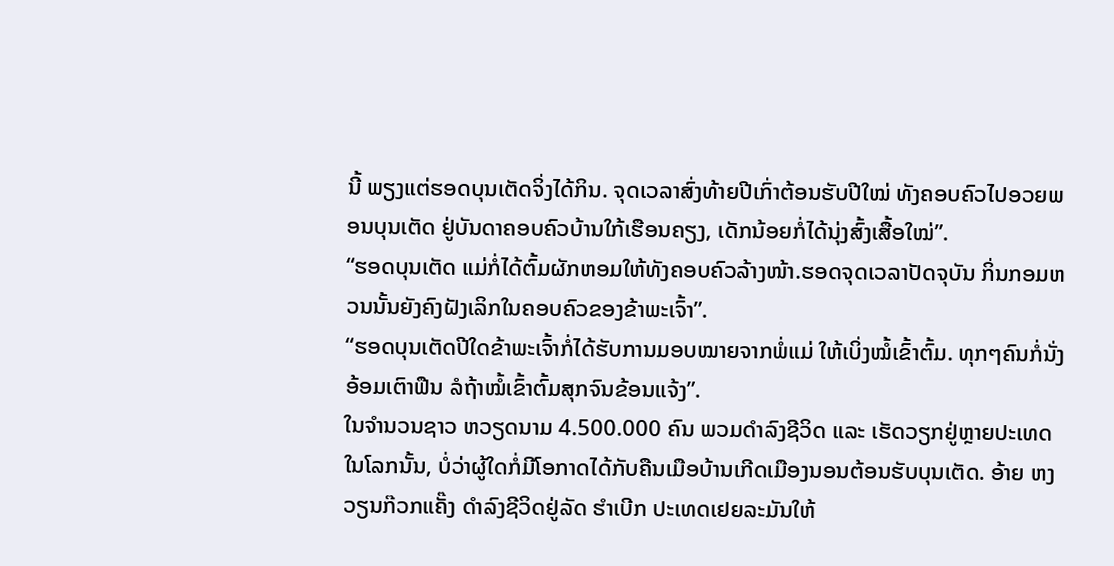ນີ້ ພຽງແຕ່ຮອດບຸນເຕັດຈິ່ງໄດ້ກິນ. ຈຸດເວລາສົ່ງທ້າຍປີເກົ່າຕ້ອນຮັບປີໃໝ່ ທັງຄອບຄົວໄປອວຍພອນບຸນເຕັດ ຢູ່ບັນດາຄອບຄົວບ້ານໃກ້ເຮືອນຄຽງ, ເດັກນ້ອຍກໍ່ໄດ້ນຸ່ງສົ້ງເສື້ອໃໝ່”.
“ຮອດບຸນເຕັດ ແມ່ກໍ່ໄດ້ຕົ້ມຜັກຫອມໃຫ້ທັງຄອບຄົວລ້າງໜ້າ.ຮອດຈຸດເວລາປັດຈຸບັນ ກິ່ນກອມຫວນນັ້ນຍັງຄົງຝັງເລິກໃນຄອບຄົວຂອງຂ້າພະເຈົ້າ”.
“ຮອດບຸນເຕັດປີໃດຂ້າພະເຈົ້າກໍ່ໄດ້ຮັບການມອບໝາຍຈາກພໍ່ແມ່ ໃຫ້ເບິ່ງໝໍ້ເຂົ້າຕົ້ມ. ທຸກໆຄົນກໍ່ນັ່ງອ້ອມເຕົາຟືນ ລໍຖ້າໝໍ້ເຂົ້າຕົ້ມສຸກຈົນຂ້ອນແຈ້ງ”.
ໃນຈຳນວນຊາວ ຫວຽດນາມ 4.500.000 ຄົນ ພວມດຳລົງຊີວິດ ແລະ ເຮັດວຽກຢູ່ຫຼາຍປະເທດໃນໂລກນັ້ນ, ບໍ່ວ່າຜູ້ໃດກໍ່ມີໂອກາດໄດ້ກັບຄືນເມືອບ້ານເກີດເມືອງນອນຕ້ອນຮັບບຸນເຕັດ. ອ້າຍ ຫງວຽນກ໊ວກແຄັ໊ງ ດຳລົງຊີວິດຢູ່ລັດ ຮຳເບີກ ປະເທດເຢຍລະມັນໃຫ້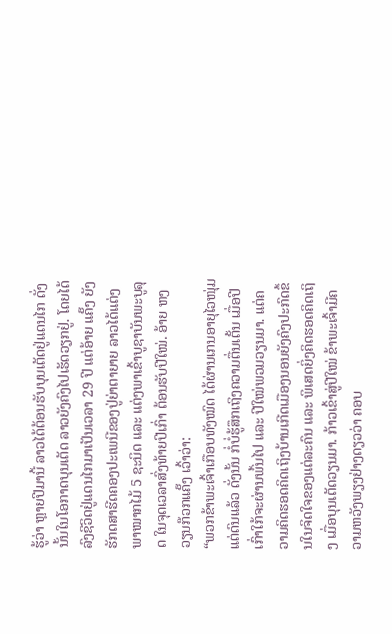ຮູ້ວ່າ ຫຼາຍປີມານີ້ ລາວໄດ້ຕ້ອນຮັບບຸນເຕັດຢູ່ແດນໄກ ດັ່ງນັ້ນໃນໂອກາດບຸນເຕັດ ລາວຍັງຄົງໄປເຮັດວຽກຢູ່. ໂດຍໄດ້ລົງຊີວິດຢູ່ແດນໄກມາເປັນເວລາ 29 ປີ ແຕ່ອ້າຍ ແຄັ໊ງ ຍັງຮັກດສາຮີດຄອງປະເພນີຂອງປູ່ຍ່າຕາຍາຍ ລາວໄດ້ແຕ່ງພາໝາກໄມ້ 5 ຊະນິດ ແລະ ແຕ່ງພາເຂົ້າບູຊາບັນພະບູລຸດ ໃນຈຸດເວລາສົ່ງທ້າຍປີເກົ່າ ຕ້ອນຮັບປີໃໝ່. ອ້າຍ ຫງວຽນກ໊ວກແຄັ໊ງ ເວົ້າວ່າ:
“ພວກຂ້າພະເຈົ້າເກືອບທັງໝົດ ໄດ້ຜ່ານເກນອາຍຸໄວໜຸ່ມແຕ່ດົນແລ້ວ ດັ່ງນັ້ນ ກໍ່ບໍ່ຮູ້ສຶກເຖິງຄວາມຕື່ນເຕັ້ນ ເມື່ອປີເກົ່າໃກ້ຈະຜ່ານພົ້ນໄປ ແລະ ປີໃໝ່ພວມວຽນມາ. ແຕ່ຄວາມຄິດຮອດຄິດເຖິງບ້ານເກີດເມືອງນອນຍັງຄົງປະກົດຂຶ້ນໃນຈິດໃຈຂອງແຕ່ລະຄົນ ແລະ ພິເສດຍິ່ງຄິດຮອດຄິດເຖິງ ເມື່ອບຸນເຕັດວຽນມາ. ກ້າວເຂົ້າສູ່ປີໃໝ່ ຂ້າພະເຈົ້າມີຄວາມຫວັງພຽງຢ່າງດຽວວ່າ ຄອບ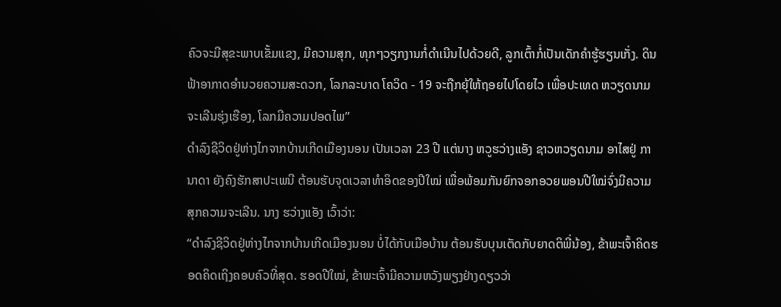ຄົວຈະມີສຸຂະພາບເຂັ້ມແຂງ, ມີຄວາມສຸກ, ທຸກໆວຽກງານກໍ່ດຳເນີນໄປດ້ວຍດີ, ລູກເຕົ້າກໍ່ເປັນເດັກຄຳຮູ້ຮຽນເກັ່ງ. ດິນຟ້າອາກາດອຳນວຍຄວາມສະດວກ, ໂລກລະບາດ ໂຄວິດ - 19 ຈະຖືກຍຸ້ໃຫ້ຖອຍໄປໂດຍໄວ ເພື່ອປະເທດ ຫວຽດນາມຈະເລີນຮຸ່ງເຮືອງ, ໂລກມີຄວາມປອດໄພ”
ດຳລົງຊີວິດຢູ່ຫ່າງໄກຈາກບ້ານເກີດເມືອງນອນ ເປັນເວລາ 23 ປີ ແຕ່ນາງ ຫວູຮວ່າງແອັງ ຊາວຫວຽດນາມ ອາໄສຢູ່ ການາດາ ຍັງຄົງຮັກສາປະເພນີ ຕ້ອນຮັບຈຸດເວລາທຳອິດຂອງປີໃໝ່ ເພື່ອພ້ອມກັນຍົກຈອກອວຍພອນປີໃໝ່ຈົ່ງມີຄວາມສຸກຄວາມຈະເລີນ. ນາງ ຮວ່າງແອັງ ເວົ້າວ່າ:
“ດຳລົງຊີວິດຢູ່ຫ່າງໄກຈາກບ້ານເກີດເມືອງນອນ ບໍ່ໄດ້ກັບເມືອບ້ານ ຕ້ອນຮັບບຸນເຕັດກັບຍາດຕິພີ່ນ້ອງ, ຂ້າພະເຈົ້າຄິດຮອດຄິດເຖິງຄອບຄົວທີ່ສຸດ. ຮອດປີໃໝ່, ຂ້າພະເຈົ້າມີຄວາມຫວັງພຽງຢ່າງດຽວວ່າ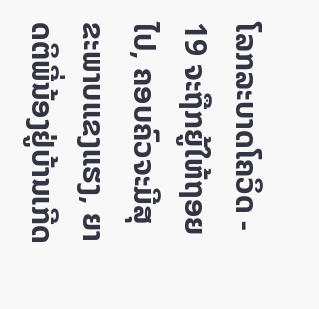ໂລກລະບາດໂຄວິດ - 19 ຈະຖືກຍູ້ໃຫ້ຖອຍໄປ, ຄອບຄົວຈະມີສຸຂະພາບແຂງແຮງ, ຍາດຕິພີ່ນ້ອງຢູ່ບ້ານເກີດ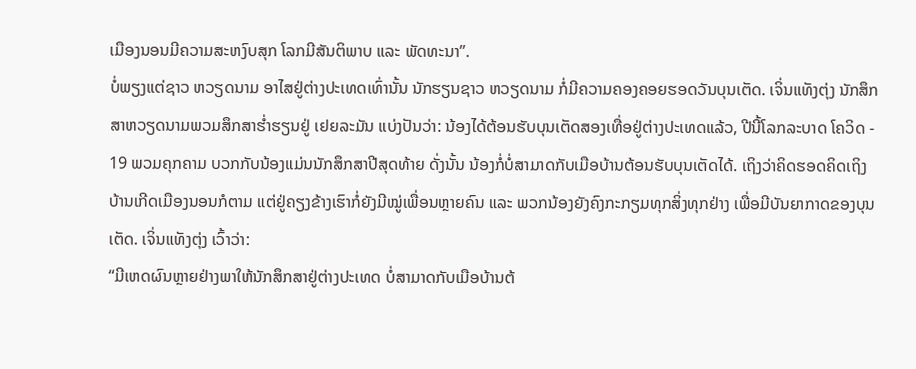ເມືອງນອນມີຄວາມສະຫງົບສຸກ ໂລກມີສັນຕິພາບ ແລະ ພັດທະນາ”.
ບໍ່ພຽງແຕ່ຊາວ ຫວຽດນາມ ອາໄສຢູ່ຕ່າງປະເທດເທົ່ານັ້ນ ນັກຮຽນຊາວ ຫວຽດນາມ ກໍ່ມີຄວາມຄອງຄອຍຮອດວັນບຸນເຕັດ. ເຈິ່ນແທັງຕຸ່ງ ນັກສຶກສາຫວຽດນາມພວມສຶກສາຮ່ຳຮຽນຢູ່ ເຢຍລະມັນ ແບ່ງປັນວ່າ: ນ້ອງໄດ້ຕ້ອນຮັບບຸນເຕັດສອງເທື່ອຢູ່ຕ່າງປະເທດແລ້ວ, ປີນີ້ໂລກລະບາດ ໂຄວິດ - 19 ພວມຄຸກຄາມ ບວກກັບນ້ອງແມ່ນນັກສຶກສາປີສຸດທ້າຍ ດັ່ງນັ້ນ ນ້ອງກໍ່ບໍ່ສາມາດກັບເມືອບ້ານຕ້ອນຮັບບຸນເຕັດໄດ້. ເຖິງວ່າຄິດຮອດຄິດເຖິງບ້ານເກີດເມືອງນອນກໍຕາມ ແຕ່ຢູ່ຄຽງຂ້າງເຮົາກໍ່ຍັງມີໝູ່ເພື່ອນຫຼາຍຄົນ ແລະ ພວກນ້ອງຍັງຄົງກະກຽມທຸກສິ່ງທຸກຢ່າງ ເພື່ອມີບັນຍາກາດຂອງບຸນເຕັດ. ເຈິ່ນແທັງຕຸ່ງ ເວົ້າວ່າ:
“ມີເຫດຜົນຫຼາຍຢ່າງພາໃຫ້ນັກສຶກສາຢູ່ຕ່າງປະເທດ ບໍ່ສາມາດກັບເມືອບ້ານຕ້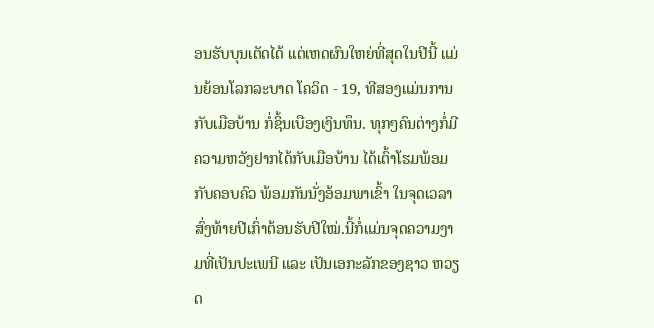ອນຮັບບຸນເຕັດໄດ້ ແຕ່ເຫດຜົນໃຫຍ່ທີ່ສຸດໃນປີນີ້ ແມ່ນຍ້ອນໂລກລະບາດ ໂຄວິດ - 19, ທີສອງແມ່ນການກັບເມືອບ້ານ ກໍ່ຊິ້ນເບືອງເງິນທຶນ. ທຸກໆຄົນຕ່າງກໍ່ມີຄວາມຫວັງຢາກໄດ້ກັບເມືອບ້ານ ໄດ້ເຕົ້າໂຮມພ້ອມກັບຄອບຄົວ ພ້ອມກັນນັ່ງອ້ອມພາເຂົ້າ ໃນຈຸດເວລາສົ່ງທ້າຍປີເກົ່າຕ້ອນຮັບປີໃໝ່.ນີ້ກໍ່ແມ່ນຈຸດຄວາມງາມທີ່ເປັນປະເພນີ ແລະ ເປັນເອກະລັກຂອງຊາວ ຫວຽດ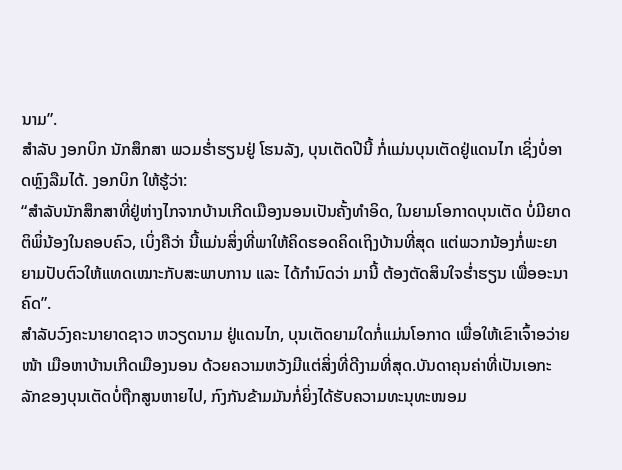ນາມ”.
ສຳລັບ ງອກບິກ ນັກສຶກສາ ພວມຮ່ຳຮຽນຢູ່ ໂຮນລັງ, ບຸນເຕັດປີນີ້ ກໍ່ແມ່ນບຸນເຕັດຢູ່ແດນໄກ ເຊິ່ງບໍ່ອາດຫຼົງລືມໄດ້. ງອກບິກ ໃຫ້ຮູ້ວ່າ:
“ສຳລັບນັກສຶກສາທີ່ຢູ່ຫ່າງໄກຈາກບ້ານເກີດເມືອງນອນເປັນຄັ້ງທຳອິດ, ໃນຍາມໂອກາດບຸນເຕັດ ບໍ່ມີຍາດຕິພິ່ນ້ອງໃນຄອບຄົວ, ເບິ່ງຄືວ່າ ນີ້ແມ່ນສິ່ງທີ່ພາໃຫ້ຄິດຮອດຄິດເຖິງບ້ານທີ່ສຸດ ແຕ່ພວກນ້ອງກໍ່ພະຍາຍາມປັບຕົວໃຫ້ແທດເໝາະກັບສະພາບການ ແລະ ໄດ້ກຳນົດວ່າ ມານີ້ ຕ້ອງຕັດສິນໃຈຮ່ຳຮຽນ ເພື່ອອະນາຄົດ”.
ສຳລັບວົງຄະນາຍາດຊາວ ຫວຽດນາມ ຢູ່ແດນໄກ, ບຸນເຕັດຍາມໃດກໍ່ແມ່ນໂອກາດ ເພື່ອໃຫ້ເຂົາເຈົ້າອວ່າຍໜ້າ ເມືອຫາບ້ານເກີດເມືອງນອນ ດ້ວຍຄວາມຫວັງມີແຕ່ສິ່ງທີ່ດີງາມທີ່ສຸດ.ບັນດາຄຸນຄ່າທີ່ເປັນເອກະລັກຂອງບຸນເຕັດບໍ່ຖືກສູນຫາຍໄປ, ກົງກັນຂ້າມມັນກໍ່ຍິ່ງໄດ້ຮັບຄວາມທະນຸທະໜອມ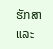ຮັກສາ ແລະ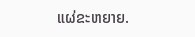ແຜ່ຂະຫຍາຍ.